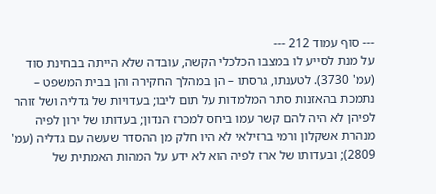--- סוף עמוד 212 ---
על מנת לסייע לו במצבו הכלכלי הקשה, עובדה שלא הייתה בבחינת סוד (עמ' 3730). לטענתו, גרסתו – הן במהלך החקירה והן בבית המשפט – נתמכת בהאזנות סתר המלמדות על תום ליבו; בעדויות של גדליה ושל זוהר לפיהן לא היה להם קשר עמו ביחס למכרז הנדון; בעדותו של ירון לפיה מנהרת אשקלון ורמי ברזילאי לא היו חלק מן ההסדר שעשה עם גדליה (עמ' 2809); ובעדותו של ארז לפיה הוא לא ידע על המהות האמתית של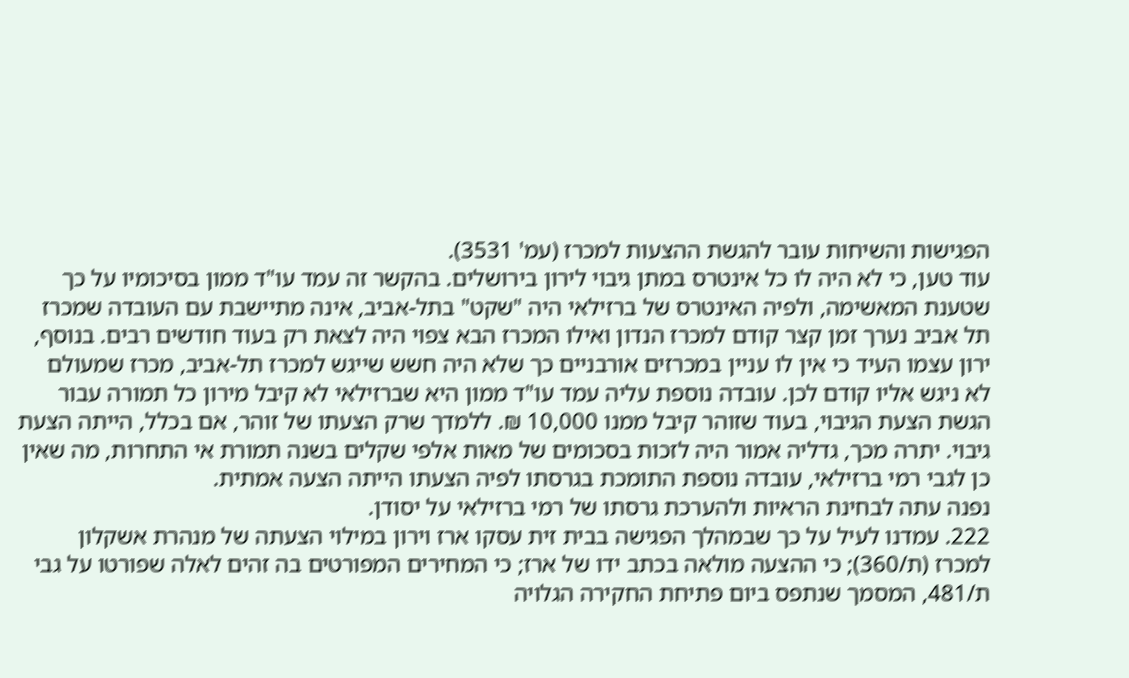הפגישות והשיחות עובר להגשת ההצעות למכרז (עמ' 3531).
עוד טען, כי לא היה לו כל אינטרס במתן גיבוי לירון בירושלים. בהקשר זה עמד עו"ד ממון בסיכומיו על כך שטענת המאשימה, ולפיה האינטרס של ברזילאי היה "שקט" בתל-אביב, אינה מתיישבת עם העובדה שמכרז תל אביב נערך זמן קצר קודם למכרז הנדון ואילו המכרז הבא צפוי היה לצאת רק בעוד חודשים רבים. בנוסף, ירון עצמו העיד כי אין לו עניין במכרזים אורבניים כך שלא היה חשש שייגש למכרז תל-אביב, מכרז שמעולם לא ניגש אליו קודם לכן. עובדה נוספת עליה עמד עו"ד ממון היא שברזילאי לא קיבל מירון כל תמורה עבור הגשת הצעת הגיבוי, בעוד שזוהר קיבל ממנו 10,000 ₪. ללמדך שרק הצעתו של זוהר, אם בכלל, הייתה הצעת גיבוי. יתרה מכך, גדליה אמור היה לזכות בסכומים של מאות אלפי שקלים בשנה תמורת אי התחרות, מה שאין כן לגבי רמי ברזילאי, עובדה נוספת התומכת בגרסתו לפיה הצעתו הייתה הצעה אמתית.
נפנה עתה לבחינת הראיות ולהערכת גרסתו של רמי ברזילאי על יסודן.
222. עמדנו לעיל על כך שבמהלך הפגישה בבית זית עסקו ארז וירון במילוי הצעתה של מנהרת אשקלון למכרז (ת/360); כי ההצעה מולאה בכתב ידו של ארז; כי המחירים המפורטים בה זהים לאלה שפורטו על גבי ת/481, המסמך שנתפס ביום פתיחת החקירה הגלויה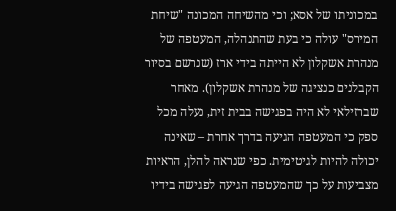במכוניתו של אסא; וכי מהשיחה המכונה "שיחת המירס" עולה כי בעת שהתנהלה, המעטפה של מנהרת אשקלון לא הייתה בידי ארז (שנרשם בסיור הקבלנים כנציגה של מנהרת אשקלון). מאחר שברזילאי לא היה בפגישה בבית זית, נעלה מכל ספק כי המעטפה הגיעה בדרך אחרת – שאינה יכולה להיות לגיטימית. כפי שנראה להלן, הראיות מצביעות על כך שהמעטפה הגיעה לפגישה בידיו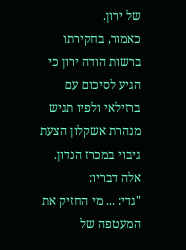של ירון.
כאמור, בחקירתו ברשות הודה ירון כי הגיע לסיכום עם ברזילאי ולפיו תגיש מנהרת אשקלון הצעת גיבוי במכרז הנדון. אלה דבריו:
"גדי: ... מי החזיק את המעטפה של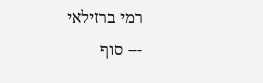רמי ברזילאי
--- סוף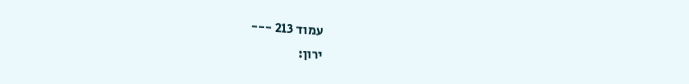עמוד 213 ---
ירון: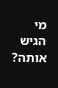מי הגיש אותה?